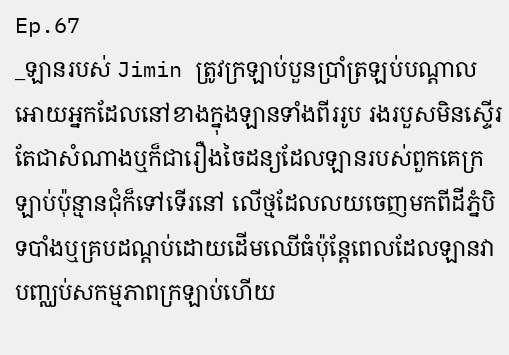Ep.67
_ឡានរបស់ Jimin ត្រូវក្រឡាប់បួនប្រាំត្រឡប់បណ្ដាលអោយអ្នកដែលនៅខាងក្នុងឡានទាំងពីររូប រងរបួសមិនស្ទើរតែជាសំណាងឬក៏ជារឿងចៃដន្យដែលឡានរបស់ពួកគេក្រឡាប់ប៉ុន្មានជុំក៏ទៅទើរនៅ លើថ្មដែលលយចេញមកពីដីភ្នំបិទបាំងឬគ្របដណ្ដប់ដោយដើមឈើធំប៉ុន្តែពេលដែលឡានវាបញ្ឈប់សកម្មភាពក្រឡាប់ហើយ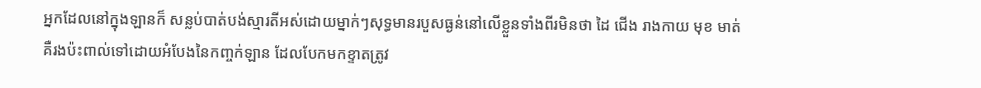អ្នកដែលនៅក្នុងឡានក៏ សន្លប់បាត់បង់ស្មារតីអស់ដោយម្នាក់ៗសុទ្ធមានរបួសធ្ងន់នៅលើខ្លួនទាំងពីរមិនថា ដៃ ជើង រាងកាយ មុខ មាត់គឺរងប៉ះពាល់ទៅដោយអំបែងនៃកញ្ចក់ឡាន ដែលបែកមកខ្ទាតត្រូវ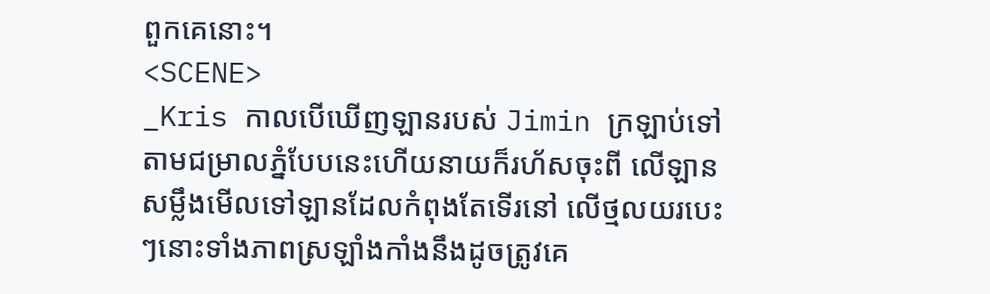ពួកគេនោះ។
<SCENE>
_Kris កាលបើឃើញឡានរបស់ Jimin ក្រឡាប់ទៅតាមជម្រាលភ្នំបែបនេះហើយនាយក៏រហ័សចុះពី លើឡានសម្លឹងមើលទៅឡានដែលកំពុងតែទើរនៅ លើថ្មលយរបេះៗនោះទាំងភាពស្រឡាំងកាំងនឹងដូចត្រូវគេ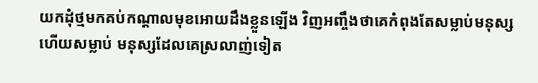យកដុំថ្មមកគប់កណ្ដាលមុខអោយដឹងខ្លួនឡើង វិញអញ្ចឹងថាគេកំពុងតែសម្លាប់មនុស្សហើយសម្លាប់ មនុស្សដែលគេស្រលាញ់ទៀត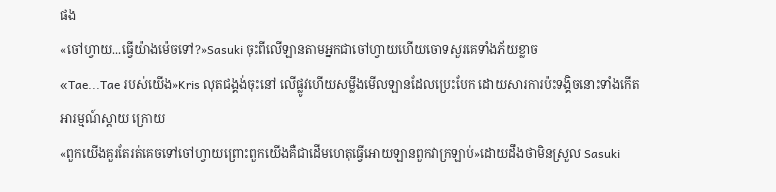ផង
«ចៅហ្វាយ...ធ្វើយ៉ាងម៉េចទៅ?»Sasuki ចុះពីលើឡានតាមអ្នកជាចៅហ្វាយហើយចោទសួរគេទាំងភ័យខ្លាច
«Tae...Tae របស់យើង»Kris លុតជង្គង់ចុះនៅ លើផ្លូវហើយសម្លឹងមើលឡានដែលប្រេះបែក ដោយសារការប៉ះទង្គិចនោះទាំងកើតអារម្មណ៍ស្ដាយ ក្រោយ
«ពួកយើងគួរតែរត់គេចទៅចៅហ្វាយព្រោះពួកយើងគឺជាដើមហេតុធ្វើអោយឡានពួកវាក្រឡាប់»ដោយដឹងថាមិនស្រួល Sasuki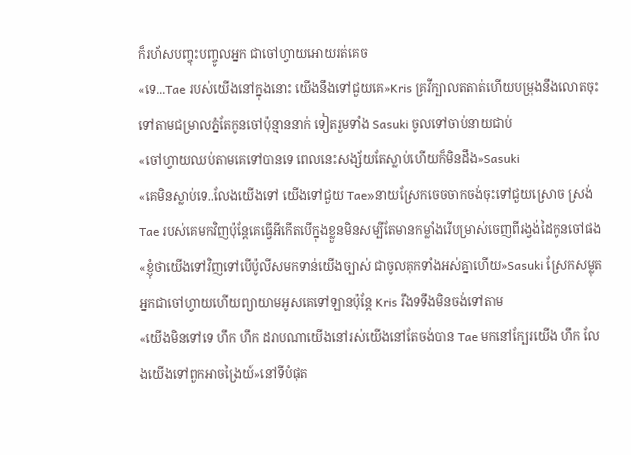ក៏រហ័សបញ្ចុះបញ្ចូលអ្នក ជាចៅហ្វាយអោយរត់គេច
«ទេ...Tae របស់យើងនៅក្នុងនោះ យើងនឹងទៅជួយគេ»Kris គ្រវីក្បាលតតាត់ហើយបម្រុងនឹងលោតចុះទៅតាមជម្រាលភ្នំតែកូនចៅប៉ុន្មាននាក់ ទៀតរួមទាំង Sasuki ចូលទៅចាប់នាយជាប់
«ចៅហ្វាយឈប់តាមគេទៅបានទេ ពេលនេះសង្ស័យតែស្លាប់ហើយក៏មិនដឹង»Sasuki
«គេមិនស្លាប់ទេ..លែងយើងទៅ យើងទៅជួយ Tae»នាយស្រែកចេចចាកចង់ចុះទៅជួយស្រោច ស្រង់ Tae របស់គេមកវិញប៉ុន្តែគេធ្វើអីកើតបើក្នុងខ្លួនមិនសម្បីតែមានកម្លាំងរើបម្រាស់ចេញពីរង្វង់ដៃកូនចៅផង
«ខ្ញុំថាយើងទៅវិញទៅបើប៉ូលីសមកទាន់យើងច្បាស់ ជាចូលគុកទាំងអស់គ្នាហើយ»Sasuki ស្រែកសម្លុតអ្នកជាចៅហ្វាយហើយព្យាយាមអូសគេទៅឡានប៉ុន្តែ Kris រឹងទទឹងមិនចង់ទៅតាម
«យើងមិនទៅទេ ហឹក ហឹក ដរាបណាយើងនៅរស់យើងនៅតែចង់បាន Tae មកនៅក្បែរយើង ហឹក លែងយើងទៅពួកអាចង្រៃយ៍»នៅទីបំផុត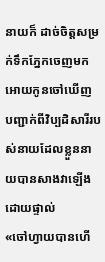នាយក៏ ដាច់ចិត្តសម្រក់ទឹកភ្នែកចេញមកអោយកូនចៅឃើញ បញ្ជាក់ពីវិប្បដិសារីរបស់នាយដែលខ្លួននាយបានសាងវាឡើងដោយផ្ទាល់
«ចៅហ្វាយបានហើ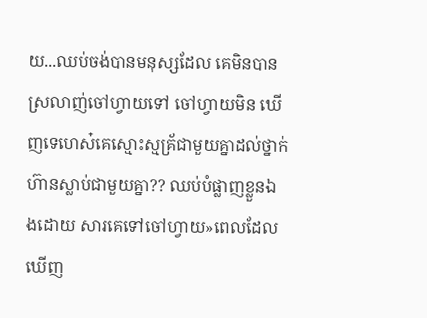យ...ឈប់ចង់បានមនុស្សដែល គេមិនបានស្រលាញ់ចៅហ្វាយទៅ ចៅហ្វាយមិន ឃើញទេហេស៎គេស្មោះស្មគ្រ័ជាមួយគ្នាដល់ថ្នាក់ ហ៊ានស្លាប់ជាមួយគ្នា?? ឈប់បំផ្លាញខ្លួនឯងដោយ សារគេទៅចៅហ្វាយ»ពេលដែលឃើញ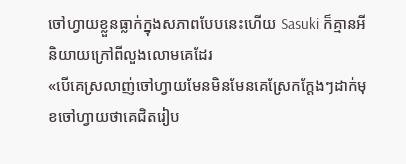ចៅហ្វាយខ្លួនធ្លាក់ក្នុងសភាពបែបនេះហើយ Sasuki ក៏គ្មានអីនិយាយក្រៅពីលួងលោមគេដែរ
«បើគេស្រលាញ់ចៅហ្វាយមែនមិនមែនគេស្រែកក្ដែងៗដាក់មុខចៅហ្វាយថាគេជិតរៀប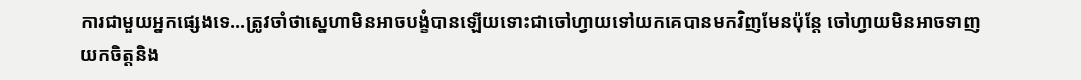ការជាមួយអ្នកផ្សេងទេ...ត្រូវចាំថាស្នេហាមិនអាចបង្ខំបានឡើយទោះជាចៅហ្វាយទៅយកគេបានមកវិញមែនប៉ុន្តែ ចៅហ្វាយមិនអាចទាញយកចិត្តនិង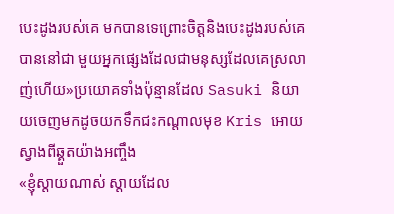បេះដូងរបស់គេ មកបានទេព្រោះចិត្តនិងបេះដូងរបស់គេបាននៅជា មួយអ្នកផ្សេងដែលជាមនុស្សដែលគេស្រលាញ់ហើយ»ប្រយោគទាំងប៉ុន្មានដែល Sasuki និយាយចេញមកដូចយកទឹកជះកណ្ដាលមុខ Kris អោយ ស្វាងពីឆ្គួតយ៉ាងអញ្ចឹង
«ខ្ញុំស្ដាយណាស់ ស្ដាយដែល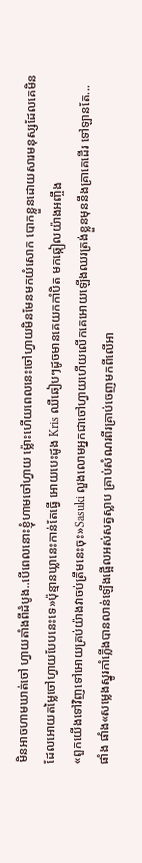មិនអាចហាមឃាត់ចៅ ហ្វាយតាំងពីដំបូង..បើពេលនោះខ្ញុំហាមចៅហ្វាយ ម្ល៉ោះហើយពេលនេះចៅហ្វាយមិនមែនមកយំសោក បោកខ្លួនដោយសារមនុស្សដែលគេមិនដែលអោយតម្លៃចៅហ្វាយបែបនេះទេ»ប៉ុន្មានឃ្លានេះកាន់តែធ្វើ អោយបេះដូង Kris ឈឺឆៀបៗដូចមានគេយកកាំបិត មកឆ្កៀលយ៉ាងអញ្ចឹង
«ពួកយើងទៅវិញទៅអោយគ្រប់យ៉ាងវាចប់ត្រឹមនេះចុះ»Sasuki លួងលោមអ្នកជាចៅហ្វាយហើយលើកគេអោយឡើងឈរត្រង់ខ្លួនមុននឹងគ្រាគេដើរ ទៅឡានតែ...
ផាំង ផាំង«សម្លេងស្នូរកាំភ្លើងបានលាន់ឡើងផ្អើលអស់សត្វស្លាប គ្រាប់សំណរពីរគ្រាប់ចេញមកពីលើអា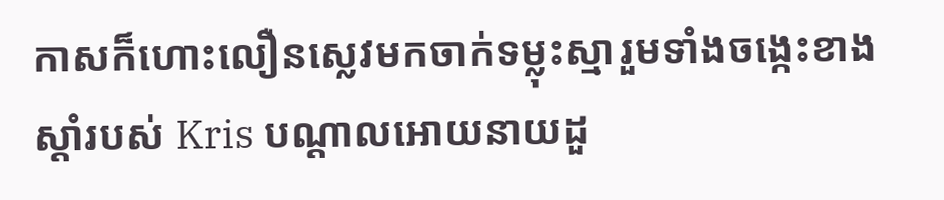កាសក៏ហោះលឿនស្លេវមកចាក់ទម្លុះស្មារួមទាំងចង្កេះខាងស្ដាំរបស់ Kris បណ្ដាលអោយនាយដួ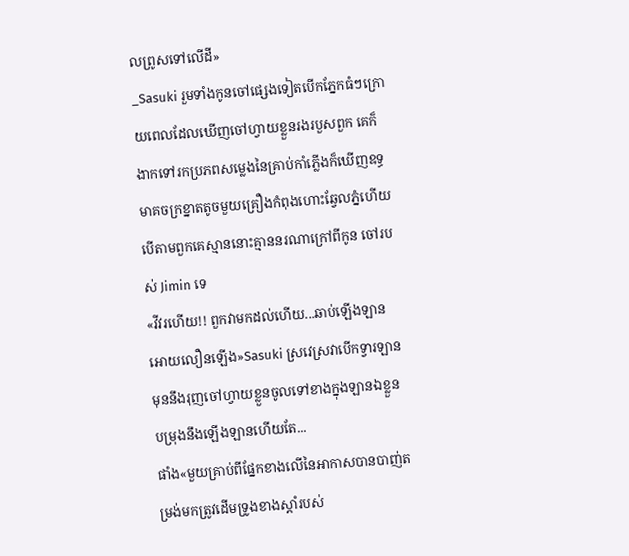លព្រូសទៅលើដី»
_Sasuki រួមទាំងកូនចៅផ្សេងទៀតបើកភ្នែកធំៗក្រោយពេលដែលឃើញចៅហ្វាយខ្លួនរងរបួសពួក គេក៏ងាកទៅរកប្រភពសម្លេងនៃគ្រាប់កាំភ្លើងក៏ឃើញឧទ្ធមាគចក្រខ្នាតតូចមួយគ្រឿងកំពុងហោះឆ្វែលភ្នំហើយបើតាមពួកគេស្មាននោះគ្មាននរណាក្រៅពីកូន ចៅរបស់ Jimin ទេ
«វីវរហើយ!! ពួកវាមកដល់ហើយ...ឆាប់ឡើងឡានអោយលឿនឡើង»Sasuki ស្រវេស្រវាបើកទ្វារឡានមុននឹងរុញចៅហ្វាយខ្លួនចូលទៅខាងក្នុងឡានឯខ្លួនបម្រុងនឹងឡើងឡានហើយតែ...
ផាំង«មួយគ្រាប់ពីផ្នែកខាងលើនៃអាកាសបានបាញ់តម្រង់មកត្រូវដើមទ្រូងខាងស្ដាំរបស់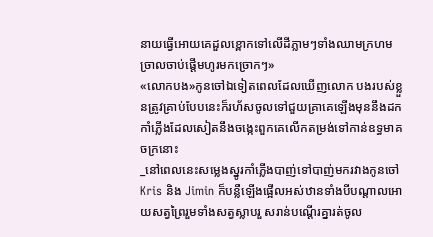នាយធ្វើអោយគេដួលខ្ពោកទៅលើដីភ្លាមៗទាំងឈាមក្រហមច្រាលចាប់ផ្ដើមហូរមកច្រោកៗ»
«លោកបង»កូនចៅឯទៀតពេលដែលឃើញលោក បងរបស់ខ្លួនត្រូវគ្រាប់បែបនេះក៏រហ័សចូលទៅជួយគ្រាគេឡើងមុននឹងដកកាំភ្លើងដែលសៀតនឹងចង្កេះពួកគេលើកតម្រង់ទៅកាន់ឧទ្ធមាគចក្រនោះ
_នៅពេលនេះសម្លេងស្នូរកាំភ្លើងបាញ់ទៅបាញ់មករវាងកូនចៅ Kris និង Jimin ក៏បន្លឺឡើងផ្អើលអស់ឋានទាំងបីបណ្ដាលអោយសត្វព្រៃរួមទាំងសត្វស្លាបរួ សរាន់បណ្ដើរគ្នារត់ចូល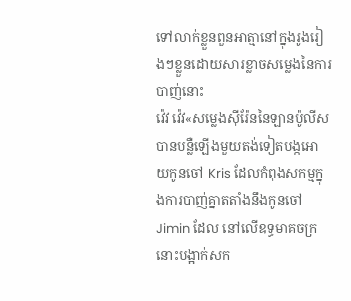ទៅលាក់ខ្លួនពួនអាត្មានៅក្នុងរូងរៀងៗខ្លួនដោយសារខ្លាចសម្លេងនៃការបាញ់នោះ
វ៉េវ វ៉េវ«សម្លេងសុីរ៉ែននៃឡានប៉ូលីសបានបន្លឺឡើងមួយតង់ទៀតបង្កអោយកូនចៅ Kris ដែលកំពុងសកម្មក្នុងការបាញ់គ្នាតតាំងនឹងកូនចៅ Jimin ដែល នៅលើឧទ្ធមាគចក្រនោះបង្អាក់សក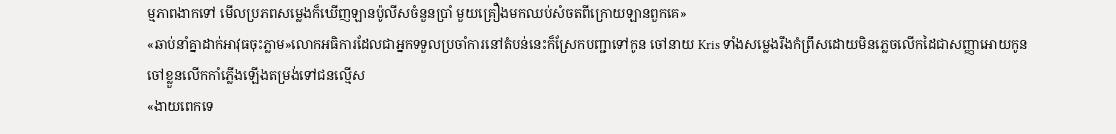ម្មភាពងាកទៅ មើលប្រភពសម្លេងក៏ឃើញឡានប៉ូលីសចំនួនប្រាំ មួយគ្រឿងមកឈប់សំចតពីក្រោយឡានពួកគេ»
«ឆាប់នាំគ្នាដាក់អាវុធចុះភ្លាម»លោកអធិការដែលជាអ្នកទទួលប្រចាំការនៅតំបន់នេះក៏ស្រែកបញ្ជាទៅកូន ចៅនាយ Kris ទាំងសម្លេងរឹងកំព្រឹសដោយមិនភ្លេចលើកដៃជាសញ្ញាអោយកូនចៅខ្លួនលើកកាំភ្លើងឡើងតម្រង់ទៅជនល្មើស
«ងាយពេកទេ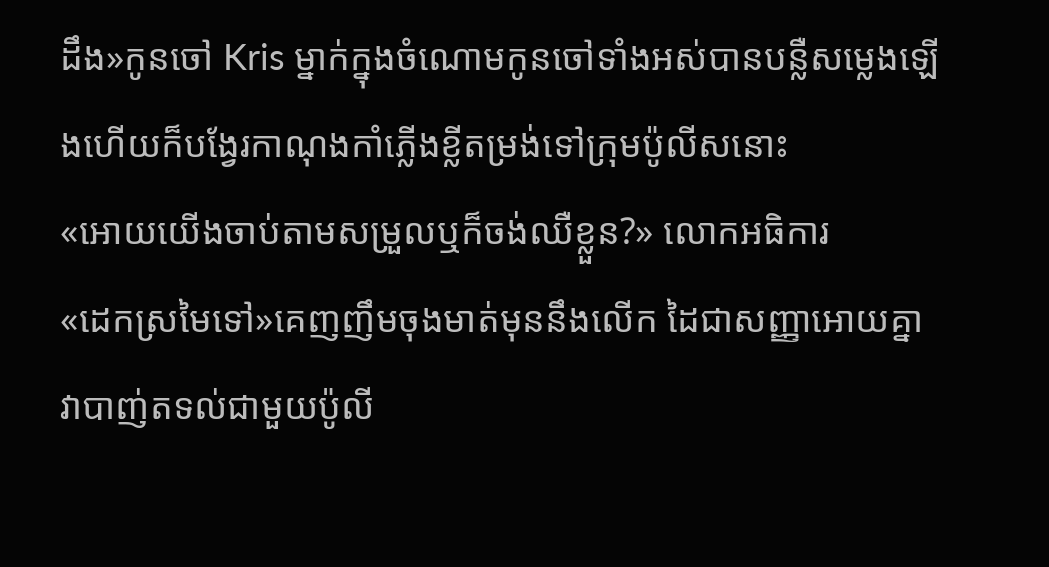ដឹង»កូនចៅ Kris ម្នាក់ក្នុងចំណោមកូនចៅទាំងអស់បានបន្លឺសម្លេងឡើងហើយក៏បង្វែរកាណុងកាំភ្លើងខ្លីតម្រង់ទៅក្រុមប៉ូលីសនោះ
«អោយយើងចាប់តាមសម្រួលឬក៏ចង់ឈឺខ្លួន?» លោកអធិការ
«ដេកស្រមៃទៅ»គេញញឹមចុងមាត់មុននឹងលើក ដៃជាសញ្ញាអោយគ្នាវាបាញ់តទល់ជាមួយប៉ូលី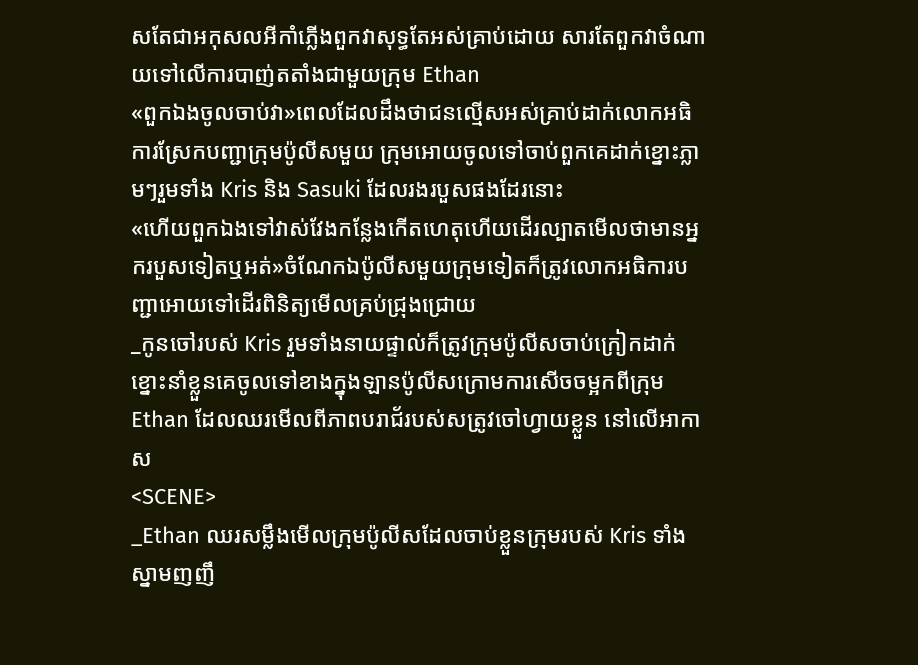សតែជាអកុសលអីកាំភ្លើងពួកវាសុទ្ធតែអស់គ្រាប់ដោយ សារតែពួកវាចំណាយទៅលើការបាញ់តតាំងជាមួយក្រុម Ethan
«ពួកឯងចូលចាប់វា»ពេលដែលដឹងថាជនល្មើសអស់គ្រាប់ដាក់លោកអធិការស្រែកបញ្ជាក្រុមប៉ូលីសមួយ ក្រុមអោយចូលទៅចាប់ពួកគេដាក់ខ្នោះភ្លាមៗរួមទាំង Kris និង Sasuki ដែលរងរបួសផងដែរនោះ
«ហើយពួកឯងទៅវាស់វែងកន្លែងកើតហេតុហើយដើរល្បាតមើលថាមានអ្នករបួសទៀតឬអត់»ចំណែកឯប៉ូលីសមួយក្រុមទៀតក៏ត្រូវលោកអធិការបញ្ជាអោយទៅដើរពិនិត្យមើលគ្រប់ជ្រុងជ្រោយ
_កូនចៅរបស់ Kris រួមទាំងនាយផ្ទាល់ក៏ត្រូវក្រុមប៉ូលីសចាប់ក្រៀកដាក់ខ្នោះនាំខ្លួនគេចូលទៅខាងក្នុងឡានប៉ូលីសក្រោមការសើចចម្អកពីក្រុម Ethan ដែលឈរមើលពីភាពបរាជ័របស់សត្រូវចៅហ្វាយខ្លួន នៅលើអាកាស
<SCENE>
_Ethan ឈរសម្លឹងមើលក្រុមប៉ូលីសដែលចាប់ខ្លួនក្រុមរបស់ Kris ទាំងស្នាមញញឹ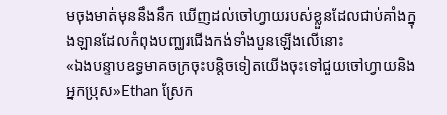មចុងមាត់មុននឹងនឹក ឃើញដល់ចៅហ្វាយរបស់ខ្លួនដែលជាប់គាំងក្នុងឡានដែលកំពុងបញ្ឈរជើងកង់ទាំងបួនឡើងលើនោះ
«ឯងបន្ទាបឧទ្ធមាគចក្រចុះបន្តិចទៀតយើងចុះទៅជួយចៅហ្វាយនិងអ្នកប្រុស»Ethan ស្រែក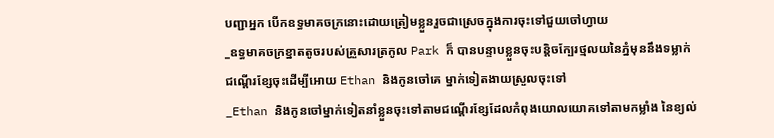បញ្ជាអ្នក បើកឧទ្ធមាគចក្រនោះដោយត្រៀមខ្លួនរួចជាស្រេចក្នុងការចុះទៅជួយចៅហ្វាយ
_ឧទ្ធមាគចក្រខ្នាតតូចរបស់គ្រួសារត្រកូល Park ក៏ បានបន្ទាបខ្លួនចុះបន្តិចក្បែរថ្មលយនៃភ្នំមុននឹងទម្លាក់ជណ្ដើរខ្សែចុះដើម្បីអោយ Ethan និងកូនចៅគេ ម្នាក់ទៀតងាយស្រួលចុះទៅ
_Ethan និងកូនចៅម្នាក់ទៀតនាំខ្លួនចុះទៅតាមជណ្ដើរខ្សែដែលកំពុងយោលយោគទៅតាមកម្លាំង នៃខ្យល់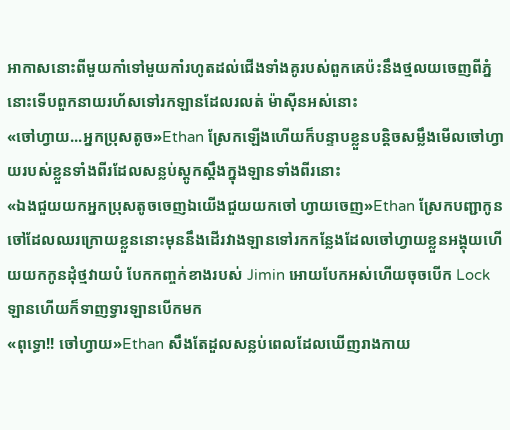អាកាសនោះពីមួយកាំទៅមួយកាំរហូតដល់ជើងទាំងគូរបស់ពួកគេប៉ះនឹងថ្មលយចេញពីភ្នំនោះទើបពួកនាយរហ័សទៅរកឡានដែលរលត់ ម៉ាសុីនអស់នោះ
«ចៅហ្វាយ...អ្នកប្រុសតូច»Ethan ស្រែកឡើងហើយក៏បន្ទាបខ្លួនបន្តិចសម្លឹងមើលចៅហ្វាយរបស់ខ្លួនទាំងពីរដែលសន្លប់ស្ដូកស្ដឹងក្នុងឡានទាំងពីរនោះ
«ឯងជួយយកអ្នកប្រុសតូចចេញឯយើងជួយយកចៅ ហ្វាយចេញ»Ethan ស្រែកបញ្ជាកូនចៅដែលឈរក្រោយខ្លួននោះមុននឹងដើរវាងឡានទៅរកកន្លែងដែលចៅហ្វាយខ្លួនអង្គុយហើយយកកូនដុំថ្មវាយបំ បែកកញ្ចក់ខាងរបស់ Jimin អោយបែកអស់ហើយចុចបើក Lock ឡានហើយក៏ទាញទ្វារឡានបើកមក
«ពុទ្ធោ!! ចៅហ្វាយ»Ethan សឹងតែដួលសន្លប់ពេលដែលឃើញរាងកាយ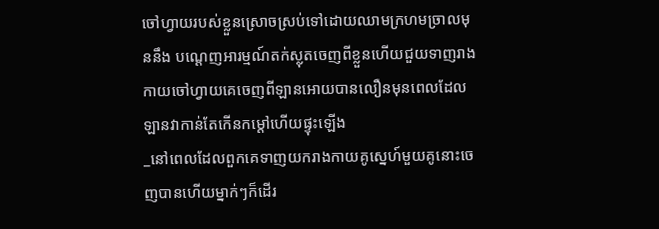ចៅហ្វាយរបស់ខ្លួនស្រោចស្រប់ទៅដោយឈាមក្រហមច្រាលមុននឹង បណ្ដេញអារម្មណ៍តក់ស្លុតចេញពីខ្លួនហើយជួយទាញរាងកាយចៅហ្វាយគេចេញពីឡានអោយបានលឿនមុនពេលដែលឡានវាកាន់តែកើនកម្ដៅហើយផ្ទុះឡើង
_នៅពេលដែលពួកគេទាញយករាងកាយគូស្នេហ៍មួយគូនោះចេញបានហើយម្នាក់ៗក៏ដើរ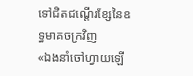ទៅជិតជណ្ដើរខ្សែនៃឧទ្ធមាគចក្រវិញ
«ឯងនាំចៅហ្វាយឡើ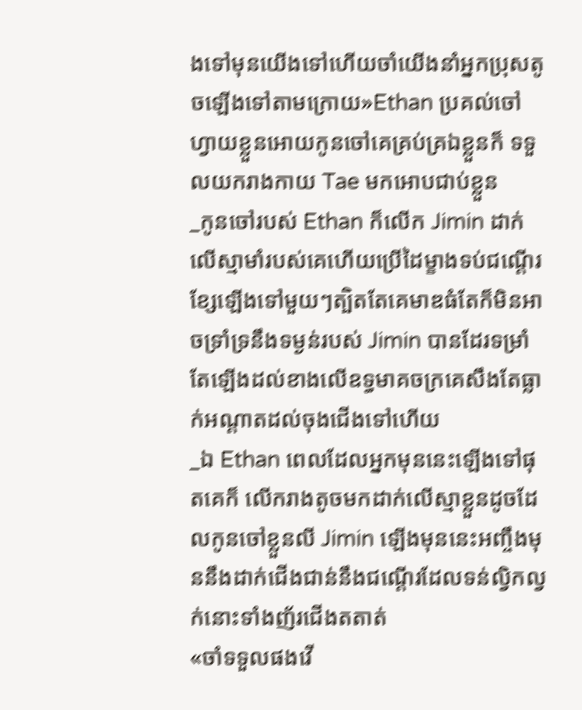ងទៅមុនយើងទៅហើយចាំយើងនាំអ្នកប្រុសតូចឡើងទៅតាមក្រោយ»Ethan ប្រគល់ចៅហ្វាយខ្លួនអោយកូនចៅគេគ្រប់គ្រឯខ្លួនក៏ ទទួលយករាងកាយ Tae មកអោបជាប់ខ្លួន
_កូនចៅរបស់ Ethan ក៏លើក Jimin ដាក់លើស្មាមាំរបស់គេហើយប្រើដៃម្ខាងទប់ជណ្ដើរខ្សែឡើងទៅមួយៗត្បិតតែគេមាឌធំតែក៏មិនអាចទ្រាំទ្រនឹងទម្ងន់របស់ Jimin បានដែរទម្រាំតែឡើងដល់ខាងលើឧទ្ធមាគចក្រគេសឹងតែធ្លាក់អណ្ដាតដល់ចុងជើងទៅហើយ
_ឯ Ethan ពេលដែលអ្នកមុននេះឡើងទៅផុតគេក៏ លើករាងតូចមកដាក់លើស្មាខ្លួនដូចដែលកូនចៅខ្លួនលី Jimin ឡើងមុននេះអញ្ចឹងមុននឹងដាក់ជើងជាន់នឹងជណ្ដើរដែលទន់ល្វិកល្វក់នោះទាំងញ័រជើងតតាត់
«ចាំទទួលផងវើ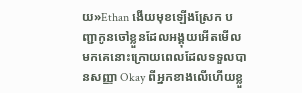យ»Ethan ងើយមុខឡើងស្រែក បញ្ជាកូនចៅខ្លួនដែលអង្គុយអើតមើលមកគេនោះក្រោយពេលដែលទទួលបានសញ្ញា Okay ពីអ្នកខាងលើហើយខ្លួ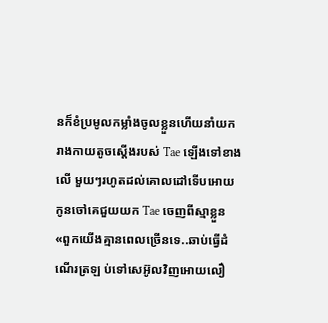នក៏ខំប្រមូលកម្លាំងចូលខ្លួនហើយនាំយករាងកាយតូចស្ដើងរបស់ Tae ឡើងទៅខាងលើ មួយៗរហូតដល់គោលដៅទើបអោយកូនចៅគេជួយយក Tae ចេញពីស្មាខ្លួន
«ពួកយើងគ្មានពេលច្រើនទេ..ឆាប់ធ្វើដំណើរត្រឡ ប់ទៅសេអ៊ូលវិញអោយលឿ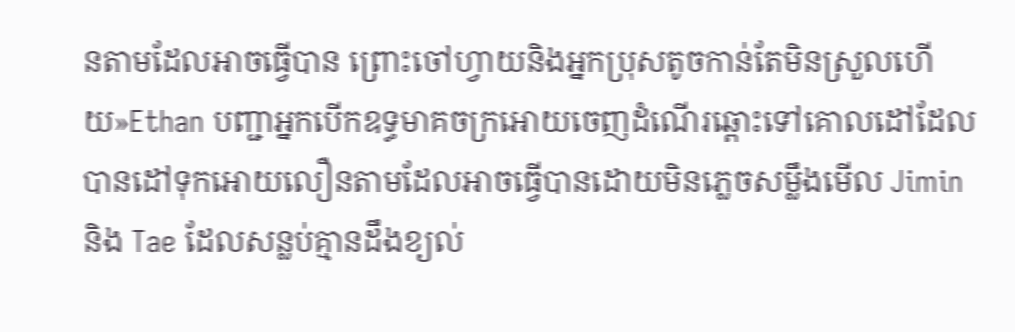នតាមដែលអាចធ្វើបាន ព្រោះចៅហ្វាយនិងអ្នកប្រុសតូចកាន់តែមិនស្រួលហើយ»Ethan បញ្ជាអ្នកបើកឧទ្ធមាគចក្រអោយចេញដំណើរឆ្ពោះទៅគោលដៅដែលបានដៅទុកអោយលឿនតាមដែលអាចធ្វើបានដោយមិនភ្លេចសម្លឹងមើល Jimin និង Tae ដែលសន្លប់គ្មានដឹងខ្យល់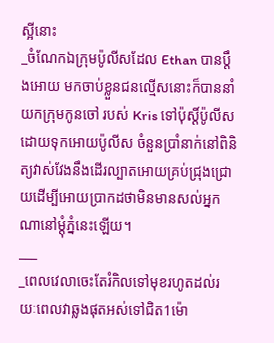ស្អីនោះ
_ចំណែកឯក្រុមប៉ូលីសដែល Ethan បានប្ដឹងអោយ មកចាប់ខ្លួនជនល្មើសនោះក៏បាននាំយកក្រុមកូនចៅ របស់ Kris ទៅប៉ុស្តិ៍ប៉ូលីសដោយទុកអោយប៉ូលីស ចំនួនប្រាំនាក់នៅពិនិត្យវាស់វែងនឹងដើរល្បាតអោយគ្រប់ជ្រុងជ្រោយដើម្បីអោយប្រាកដថាមិនមានសល់អ្នកណានៅម្ដុំភ្នំនេះឡើយ។
___
_ពេលវេលាចេះតែរំកិលទៅមុខរហូតដល់រយៈពេលវាឆ្លងផុតអស់ទៅជិត1ម៉ោ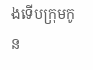ងទើបក្រុមកូន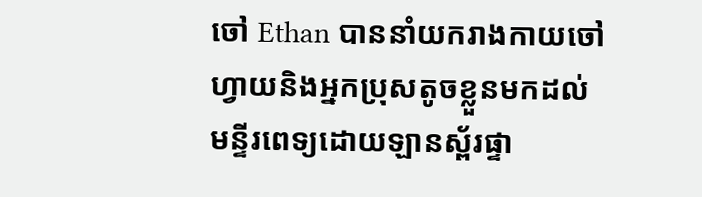ចៅ Ethan បាននាំយករាងកាយចៅហ្វាយនិងអ្នកប្រុសតូចខ្លួនមកដល់មន្ទីរពេទ្យដោយឡានស្ព័រផ្ទា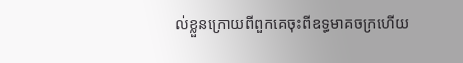ល់ខ្លួនក្រោយពីពួកគេចុះពីឧទ្ធមាគចក្រហើយ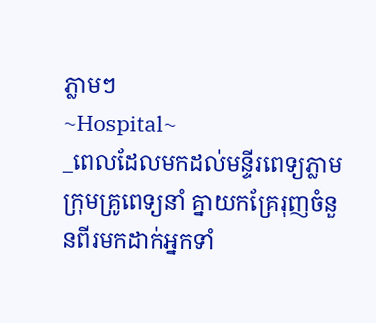ភ្លាមៗ
~Hospital~
_ពេលដែលមកដល់មន្ទីរពេទ្យភ្លាមក្រុមគ្រូពេទ្យនាំ គ្នាយកគ្រែរុញចំនួនពីរមកដាក់អ្នកទាំ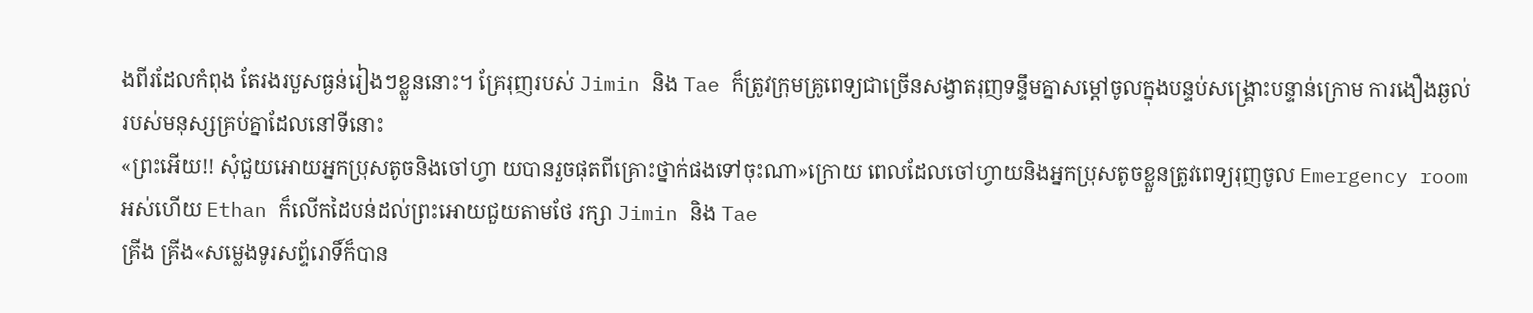ងពីរដែលកំពុង តែរងរបួសធ្ងន់រៀងៗខ្លួននោះ។ គ្រែរុញរបស់ Jimin និង Tae ក៏ត្រូវក្រុមគ្រូពេទ្យជាច្រើនសង្វាតរុញទន្ទឹមគ្នាសម្ដៅចូលក្នុងបន្ទប់សង្រ្គោះបន្ទាន់ក្រោម ការងឿងឆ្ងល់របស់មនុស្សគ្រប់គ្នាដែលនៅទីនោះ
«ព្រះអើយ!! សុំជួយអោយអ្នកប្រុសតូចនិងចៅហ្វា យបានរួចផុតពីគ្រោះថ្នាក់ផងទៅចុះណា»ក្រោយ ពេលដែលចៅហ្វាយនិងអ្នកប្រុសតូចខ្លួនត្រូវពេទ្យរុញចូល Emergency room អស់ហើយ Ethan ក៏លើកដៃបន់ដល់ព្រះអោយជួយតាមថែ រក្សា Jimin និង Tae
គ្រីង គ្រីង«សម្លេងទូរសព្ទ័រោទិ៍ក៏បាន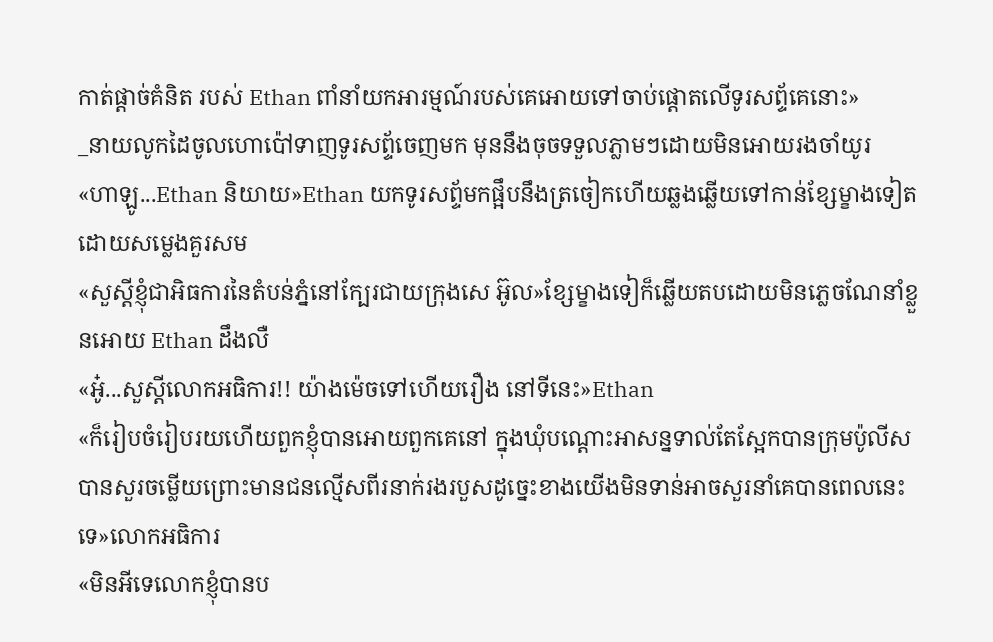កាត់ផ្ដាច់គំនិត របស់ Ethan ពាំនាំយកអារម្មណ៍របស់គេអោយទៅចាប់ផ្ដោតលើទូរសព្ទ័គេនោះ»
_នាយលូកដៃចូលហោប៉ៅទាញទូរសព្ទ័ចេញមក មុននឹងចុចទទួលភ្លាមៗដោយមិនអោយរងចាំយូរ
«ហាឡូ...Ethan និយាយ»Ethan យកទូរសព្ទ័មកផ្អឹបនឹងត្រចៀកហើយឆ្លងឆ្លើយទៅកាន់ខ្សែម្ខាងទៀត ដោយសម្លេងគួរសម
«សួស្ដីខ្ញុំជាអិធការនៃតំបន់ភ្នំនៅក្បែរជាយក្រុងសេ អ៊ូល»ខ្សែម្ខាងទៀក៏ឆ្លើយតបដោយមិនភ្លេចណែនាំខ្លួនអោយ Ethan ដឹងលឺ
«អូ៎...សួស្ដីលោកអធិការ!! យ៉ាងម៉េចទៅហើយរឿង នៅទីនេះ»Ethan
«ក៏រៀបចំរៀបរយហើយពួកខ្ញុំបានអោយពួកគេនៅ ក្នុងឃុំបណ្ដោះអាសន្នទាល់តែស្អែកបានក្រុមប៉ូលីស បានសួរចម្លើយព្រោះមានជនល្មើសពីរនាក់រងរបួសដូច្នេះខាងយើងមិនទាន់អាចសួរនាំគេបានពេលនេះទេ»លោកអធិការ
«មិនអីទេលោកខ្ញុំបានប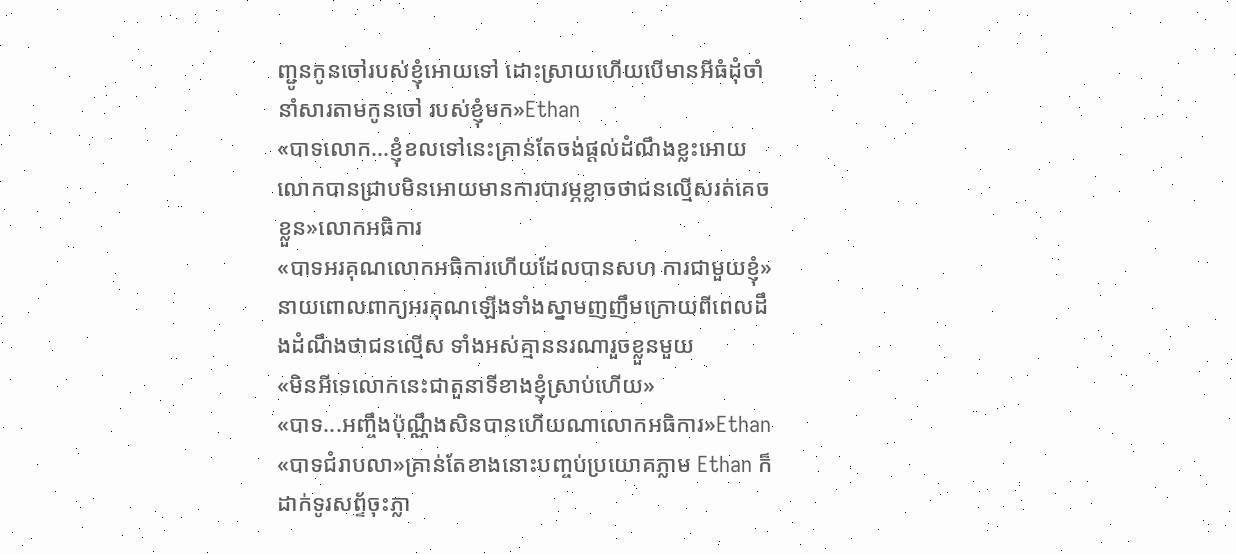ញ្ជូនកូនចៅរបស់ខ្ញុំអោយទៅ ដោះស្រាយហើយបើមានអីធំដុំចាំនាំសារតាមកូនចៅ របស់ខ្ញុំមក»Ethan
«បាទលោក...ខ្ញុំខលទៅនេះគ្រាន់តែចង់ផ្ដល់ដំណឹងខ្លះអោយលោកបានជ្រាបមិនអោយមានការបារម្ភខ្លាចថាជនល្មើសរត់គេចខ្លួន»លោកអធិការ
«បាទអរគុណលោកអធិការហើយដែលបានសហ ការជាមួយខ្ញុំ»នាយពោលពាក្យអរគុណឡើងទាំងស្នាមញញឹមក្រោយពីពេលដឹងដំណឹងថាជនល្មើស ទាំងអស់គ្មាននរណារួចខ្លួនមួយ
«មិនអីទេលោកនេះជាតួនាទីខាងខ្ញុំស្រាប់ហើយ»
«បាទ...អញ្ចឹងប៉ុណ្ណឹងសិនបានហើយណាលោកអធិការ»Ethan
«បាទជំរាបលា»គ្រាន់តែខាងនោះបញ្ចប់ប្រយោគភ្លាម Ethan ក៏ដាក់ទូរសព្ទ័ចុះភ្លា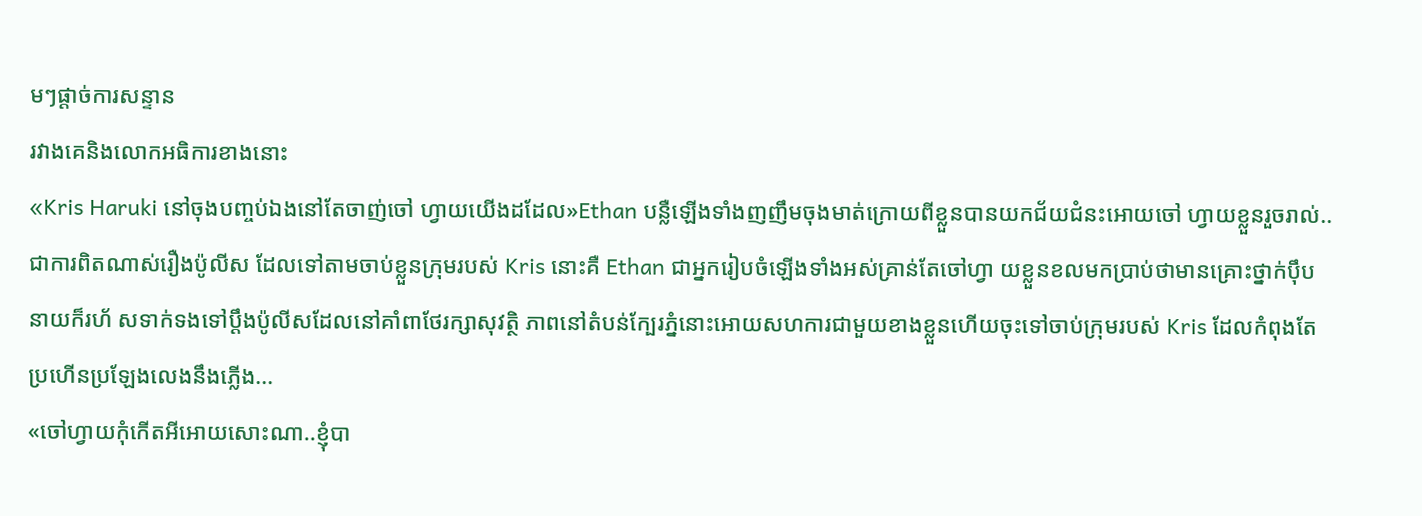មៗផ្ដាច់ការសន្ទាន
រវាងគេនិងលោកអធិការខាងនោះ
«Kris Haruki នៅចុងបញ្ចប់ឯងនៅតែចាញ់ចៅ ហ្វាយយើងដដែល»Ethan បន្លឺឡើងទាំងញញឹមចុងមាត់ក្រោយពីខ្លួនបានយកជ័យជំនះអោយចៅ ហ្វាយខ្លួនរួចរាល់..ជាការពិតណាស់រឿងប៉ូលីស ដែលទៅតាមចាប់ខ្លួនក្រុមរបស់ Kris នោះគឺ Ethan ជាអ្នករៀបចំឡើងទាំងអស់គ្រាន់តែចៅហ្វា យខ្លួនខលមកប្រាប់ថាមានគ្រោះថ្នាក់ប៉ឹបនាយក៏រហ័ សទាក់ទងទៅប្ដឹងប៉ូលីសដែលនៅគាំពាថែរក្សាសុវត្ថិ ភាពនៅតំបន់ក្បែរភ្នំនោះអោយសហការជាមួយខាងខ្លួនហើយចុះទៅចាប់ក្រុមរបស់ Kris ដែលកំពុងតែ ប្រហើនប្រឡែងលេងនឹងភ្លើង...
«ចៅហ្វាយកុំកើតអីអោយសោះណា..ខ្ញុំបា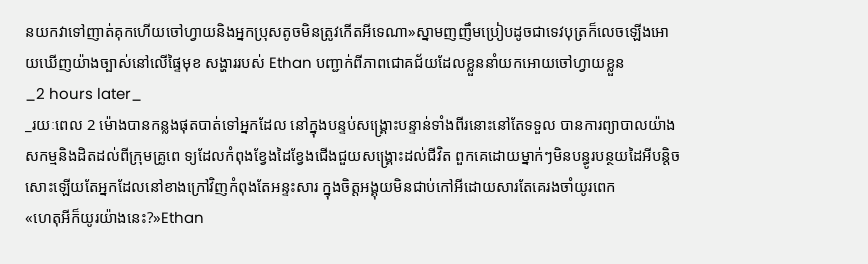នយកវាទៅញាត់គុកហើយចៅហ្វាយនិងអ្នកប្រុសតូចមិនត្រូវកើតអីទេណា»ស្នាមញញឹមប្រៀបដូចជាទេវបុត្រក៏លេចឡើងអោយឃើញយ៉ាងច្បាស់នៅលើផ្ទៃមុខ សង្ហាររបស់ Ethan បញ្ជាក់ពីភាពជោគជ័យដែលខ្លួននាំយកអោយចៅហ្វាយខ្លួន
_2 hours later_
_រយៈពេល 2 ម៉ោងបានកន្លងផុតបាត់ទៅអ្នកដែល នៅក្នុងបន្ទប់សង្រ្គោះបន្ទាន់ទាំងពីរនោះនៅតែទទួល បានការព្យាបាលយ៉ាងសកម្មនិងដិតដល់ពីក្រុមគ្រូពេ ទ្យដែលកំពុងខ្វែងដៃខ្វែងជើងជួយសង្រ្គោះដល់ជីវិត ពួកគេដោយម្នាក់ៗមិនបន្ធូរបន្ថយដៃអីបន្តិចសោះឡើយតែអ្នកដែលនៅខាងក្រៅវិញកំពុងតែអន្ទះសារ ក្នុងចិត្តអង្គុយមិនជាប់កៅអីដោយសារតែគេរងចាំយូរពេក
«ហេតុអីក៏យូរយ៉ាងនេះ?»Ethan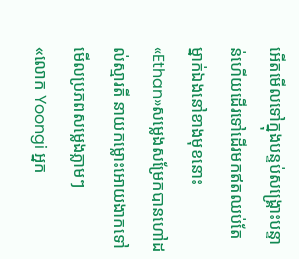អើតមើលទៅក្នុងបន្ទប់សង្រ្គោះបន្ទាន់ហើយដើរទៅដើរមកឥតឈប់តែម្នាក់ឯងនៅខាងមុខនោះ
«Ethan»សម្លេងសម្រែកបានហៅដល់ស្មារតី នាយកម្លោះអោយងាកទៅមើលប្រភពសម្លេងភ្លាមៗ
«លោក Yoongi អ្នក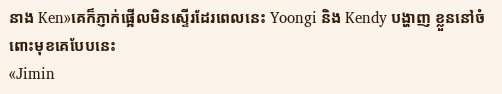នាង Ken»គេក៏ភ្ញាក់ផ្អើលមិនស្ទើរដែរពេលនេះ Yoongi និង Kendy បង្ហាញ ខ្លួននៅចំពោះមុខគេបែបនេះ
«Jimin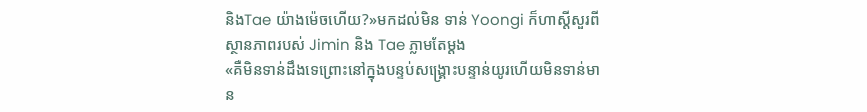និងTae យ៉ាងម៉េចហើយ?»មកដល់មិន ទាន់ Yoongi ក៏ហាស្ដីសួរពីស្ថានភាពរបស់ Jimin និង Tae ភ្លាមតែម្ដង
«គឺមិនទាន់ដឹងទេព្រោះនៅក្នុងបន្ទប់សង្រ្គោះបន្ទាន់យូរហើយមិនទាន់មាន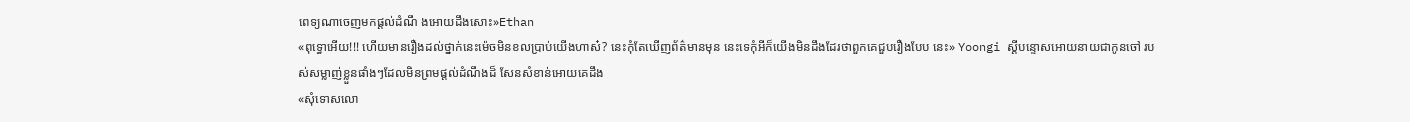ពេទ្យណាចេញមកផ្ដល់ដំណឹ ងអោយដឹងសោះ»Ethan
«ពុទ្ធោអើយ!!! ហើយមានរឿងដល់ថ្នាក់នេះម៉េចមិនខលប្រាប់យើងហាស៎? នេះកុំតែឃើញព័ត៌មានមុន នេះទេកុំអីក៏យើងមិនដឹងដែរថាពួកគេជួបរឿងបែប នេះ» Yoongi ស្ដីបន្ទោសអោយនាយជាកូនចៅ របស់សម្លាញ់ខ្លួនផាំងៗដែលមិនព្រមផ្ដល់ដំណឹងដ៏ សែនសំខាន់អោយគេដឹង
«សុំទោសលោ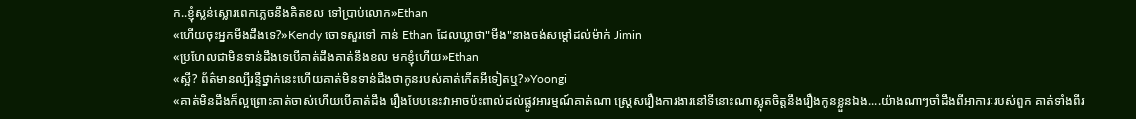ក..ខ្ញុំស្លន់ស្លោរពេកភ្លេចនឹងគិតខល ទៅប្រាប់លោក»Ethan
«ហើយចុះអ្នកមីងដឹងទេ?»Kendy ចោទសួរទៅ កាន់ Ethan ដែលឃ្លាថា"មីង"នាងចង់សម្ដៅដល់ម៉ាក់ Jimin
«ប្រហែលជាមិនទាន់ដឹងទេបើគាត់ដឹងគាត់នឹងខល មកខ្ញុំហើយ»Ethan
«ស្អី? ព័ត៌មានល្បីរន្ទឺថ្នាក់នេះហើយគាត់មិនទាន់ដឹងថាកូនរបស់គាត់កើតអីទៀតឬ?»Yoongi
«គាត់មិនដឹងក៏ល្អព្រោះគាត់ចាស់ហើយបើគាត់ដឹង រឿងបែបនេះវាអាចប៉ះពាល់ដល់ផ្លូវអារម្មណ៍គាត់ណា ស្រ្តេសរឿងការងារនៅទីនោះណាស្លុតចិត្តនឹងរឿងកូនខ្លួនឯង....យ៉ាងណាៗចាំដឹងពីអាការៈរបស់ពួក គាត់ទាំងពីរ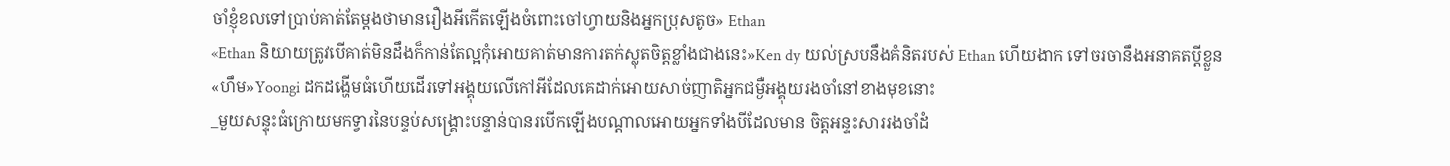ចាំខ្ញុំខលទៅប្រាប់គាត់តែម្ដងថាមានរឿងអីកើតឡើងចំពោះចៅហ្វាយនិងអ្នកប្រុសតូច» Ethan
«Ethan និយាយត្រូវបើគាត់មិនដឹងក៏កាន់តែល្អកុំអោយគាត់មានការតក់ស្លុតចិត្តខ្លាំងជាងនេះ»Ken dy យល់ស្របនឹងគំនិតរបស់ Ethan ហើយងាក ទៅចរចានឹងអនាគតប្ដីខ្លួន
«ហឹម»Yoongi ដកដង្ហើមធំហើយដើរទៅអង្គុយលើកៅអីដែលគេដាក់អោយសាច់ញាតិអ្នកជម្ងឺអង្គុយរងចាំនៅខាងមុខនោះ
_មួយសន្ទុះធំក្រោយមកទ្វារនៃបន្ទប់សង្រ្គោះបន្ទាន់បានរបើកឡើងបណ្ដាលអោយអ្នកទាំងបីដែលមាន ចិត្តអន្ទះសាររងចាំដំ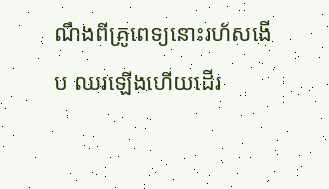ណឹងពីគ្រូពេទ្យនោះរហ័សងើប ឈរឡើងហើយដើរ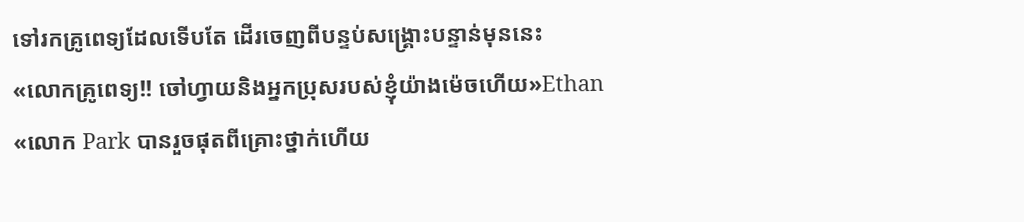ទៅរកគ្រូពេទ្យដែលទើបតែ ដើរចេញពីបន្ទប់សង្រ្គោះបន្ទាន់មុននេះ
«លោកគ្រូពេទ្យ!! ចៅហ្វាយនិងអ្នកប្រុសរបស់ខ្ញុំយ៉ាងម៉េចហើយ»Ethan
«លោក Park បានរួចផុតពីគ្រោះថ្នាក់ហើយ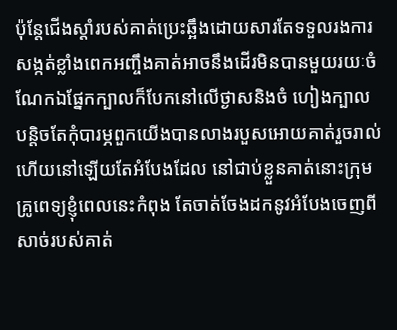ប៉ុន្តែជើងស្ដាំរបស់គាត់ប្រេះឆ្អឹងដោយសារតែទទួលរងការសង្កត់ខ្លាំងពេកអញ្ចឹងគាត់អាចនឹងដើរមិនបានមួយរយៈចំណែកឯផ្នែកក្បាលក៏បែកនៅលើថ្ងាសនិងចំ ហៀងក្បាលបន្តិចតែកុំបារម្ភពួកយើងបានលាងរបួសអោយគាត់រួចរាល់ហើយនៅឡើយតែអំបែងដែល នៅជាប់ខ្លួនគាត់នោះក្រុមគ្រូពេទ្យខ្ញុំពេលនេះកំពុង តែចាត់ចែងដកនូវអំបែងចេញពីសាច់របស់គាត់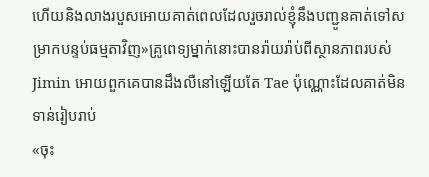ហើយនិងលាងរបួសអោយគាត់ពេលដែលរួចរាល់ខ្ញុំនឹងបញ្ជូនគាត់ទៅសម្រាកបន្ទប់ធម្មតាវិញ»គ្រូពេទ្យម្នាក់នោះបានរ៉ាយរ៉ាប់ពីស្ថានភាពរបស់ Jimin អោយពួកគេបានដឹងលឺនៅឡើយតែ Tae ប៉ុណ្ណោះដែលគាត់មិនទាន់រៀបរាប់
«ចុះ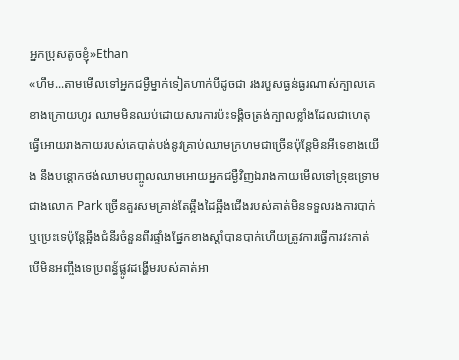អ្នកប្រុសតូចខ្ញុំ»Ethan
«ហឹម...តាមមើលទៅអ្នកជម្ងឺម្នាក់ទៀតហាក់បីដូចជា រងរបួសធ្ងន់ធ្ងរណាស់ក្បាលគេខាងក្រោយហូរ ឈាមមិនឈប់ដោយសារការប៉ះទង្គិចត្រង់ក្បាលខ្លាំងដែលជាហេតុធ្វើអោយរាងកាយរបស់គេបាត់បង់នូវគ្រាប់ឈាមក្រហមជាច្រើនប៉ុន្តែមិនអីទេខាងយើង នឹងបន្តោកថង់ឈាមបញ្ចូលឈាមអោយអ្នកជម្ងឺវិញឯរាងកាយមើលទៅទ្រុឌទ្រោមជាងលោក Park ច្រើនគួរសមគ្រាន់តែឆ្អឹងដៃឆ្អឹងជើងរបស់គាត់មិនទទួលរងការបាក់ឬប្រេះទេប៉ុន្តែឆ្អឹងជំនីរចំនួនពីរផ្ទាំងផ្នែកខាងស្ដាំបានបាក់ហើយត្រូវការធ្វើការវះកាត់បើមិនអញ្ចឹងទេប្រពន្ធ័ផ្លូវដង្ហើមរបស់គាត់អា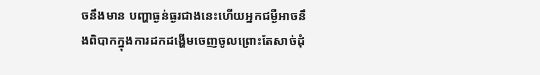ចនឹងមាន បញ្ហាធ្ងន់ធ្ងរជាងនេះហើយអ្នកជម្ងឺអាចនឹងពិបាកក្នុងការដកដង្ហើមចេញចូលព្រោះតែសាច់ដុំ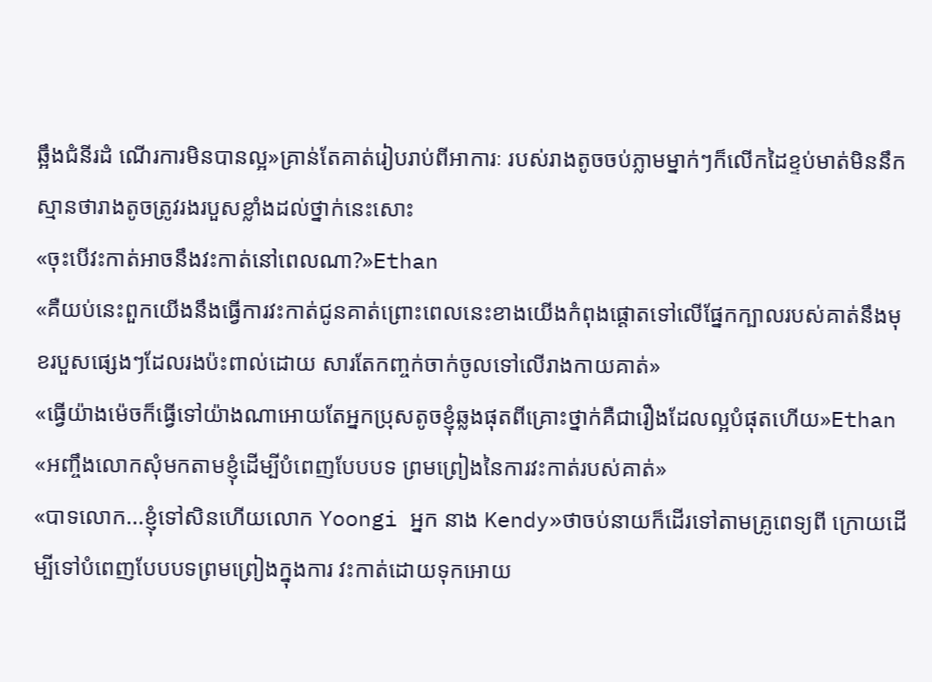ឆ្អឹងជំនីរដំ ណើរការមិនបានល្អ»គ្រាន់តែគាត់រៀបរាប់ពីអាការៈ របស់រាងតូចចប់ភ្លាមម្នាក់ៗក៏លើកដៃខ្ទប់មាត់មិននឹក ស្មានថារាងតូចត្រូវរងរបួសខ្លាំងដល់ថ្នាក់នេះសោះ
«ចុះបើវះកាត់អាចនឹងវះកាត់នៅពេលណា?»Ethan
«គឺយប់នេះពួកយើងនឹងធ្វើការវះកាត់ជូនគាត់ព្រោះពេលនេះខាងយើងកំពុងផ្ដោតទៅលើផ្នែកក្បាលរបស់គាត់នឹងមុខរបួសផ្សេងៗដែលរងប៉ះពាល់ដោយ សារតែកញ្ចក់ចាក់ចូលទៅលើរាងកាយគាត់»
«ធ្វើយ៉ាងម៉េចក៏ធ្វើទៅយ៉ាងណាអោយតែអ្នកប្រុសតូចខ្ញុំឆ្លងផុតពីគ្រោះថ្នាក់គឺជារឿងដែលល្អបំផុតហើយ»Ethan
«អញ្ចឹងលោកសុំមកតាមខ្ញុំដើម្បីបំពេញបែបបទ ព្រមព្រៀងនៃការវះកាត់របស់គាត់»
«បាទលោក...ខ្ញុំទៅសិនហើយលោក Yoongi អ្នក នាង Kendy»ថាចប់នាយក៏ដើរទៅតាមគ្រូពេទ្យពី ក្រោយដើម្បីទៅបំពេញបែបបទព្រមព្រៀងក្នុងការ វះកាត់ដោយទុកអោយ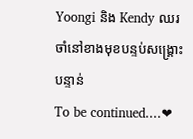Yoongi និង Kendy ឈរចាំនៅខាងមុខបន្ទប់សង្រ្គោះបន្ទាន់
To be continued....❤